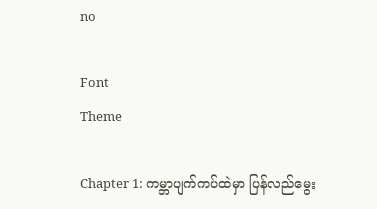no

Font
Theme

Chapter 1: ကမ္ဘာပျက်ကပ်ထဲမှာ ပြန်လည်မွေး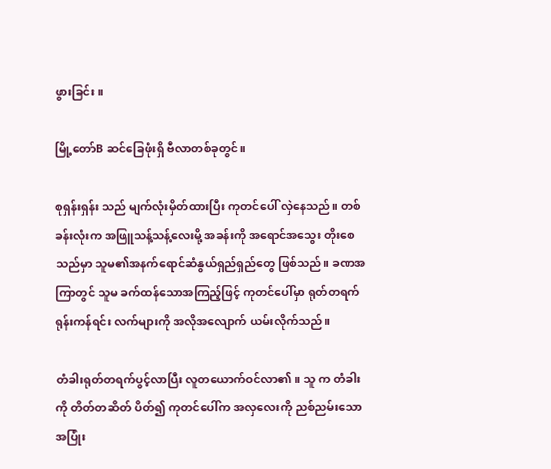ဖွားခြင်း။

မြို့တော်B ဆင်ခြေဖုံးရှိ ဗီလာတစ်ခုတွင်။

စုရှန်းရှန်း သည် မျက်လုံးမှိတ်ထားပြီး ကုတင်ပေါ် လှဲနေသည်။ တစ်ခန်းလုံးက အဖြူသန့်သန့်လေးမို့ အခန်းကို အရောင်အသွေး တိုးစေသည်မှာ သူမ၏အနက်ရောင်ဆံနွယ်ရှည်ရှည်တွေ ဖြစ်သည်။ ခဏအကြာတွင် သူမ ခက်ထန်သောအကြည့်ဖြင့် ကုတင်ပေါ်မှာ ရုတ်တရက် ရုန်းကန်ရင်း လက်များကို အလိုအလျောက် ယမ်းလိုက်သည်။

တံခါးရုတ်တရက်ပွင့်လာပြီး လူတယောက်ဝင်လာ၏။ သူ က တံခါးကို တိတ်တဆိတ် ပိတ်၍ ကုတင်ပေါ်က အလှလေးကို ညစ်ညမ်းသောအပြုံး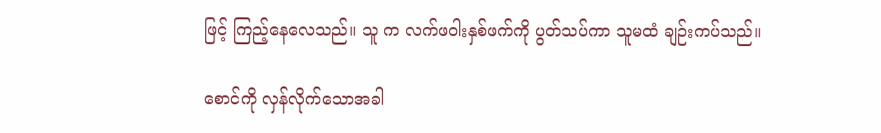ဖြင့် ကြည့်နေလေသည်။ သူ က လက်ဖဝါးနှစ်ဖက်ကို ပွတ်သပ်ကာ သူမထံ ချဉ်းကပ်သည်။

စောင်ကို လှန်လိုက်သောအခါ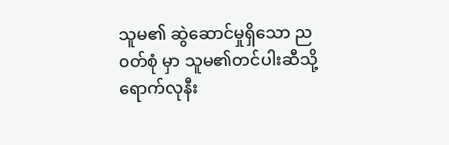သူမ၏ ဆွဲဆောင်မှုရှိသော ည၀တ်စုံ မှာ သူမ၏တင်ပါးဆီသို့ ရောက်လုနီး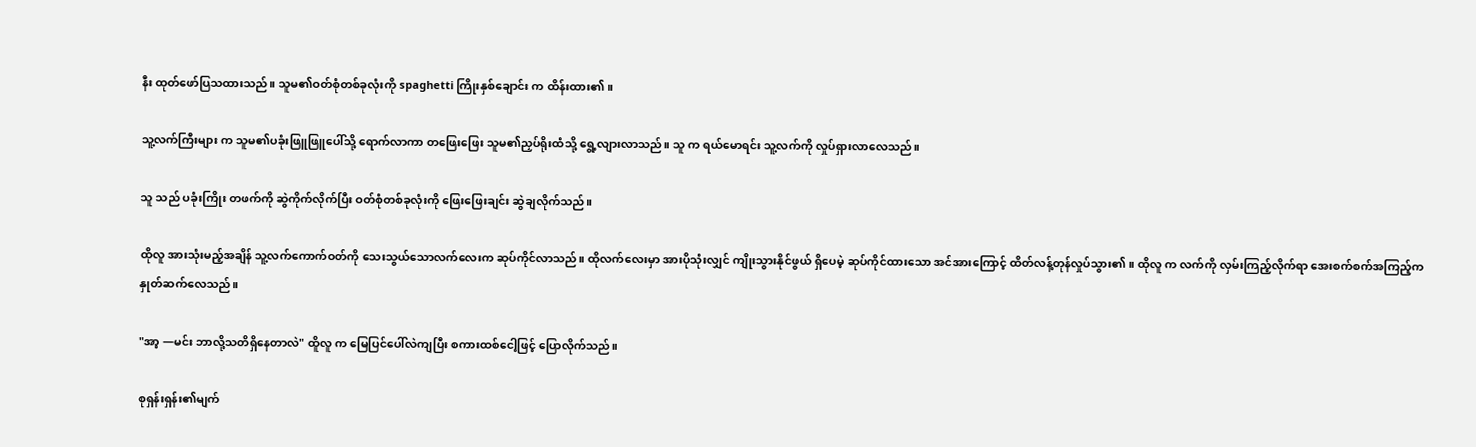နီး ထုတ်ဖော်ပြသထားသည်။ သူမ၏ဝတ်စုံတစ်ခုလုံးကို spaghetti ကြိုးနှစ်ချောင်း က ထိန်းထား၏။

သူ့လက်ကြီးများ က သူမ၏ပခုံးဖြူဖြူပေါ်သို့ ရောက်လာကာ တဖြေးဖြေး သူမ၏ညှပ်ရိုးထံသို့ ရွေ့လျားလာသည်။ သူ က ရယ်မောရင်း သူ့လက်ကို လှုပ်ရှားလာလေသည်။

သူ သည် ပခုံးကြိုး တဖက်ကို ဆွဲကိုက်လိုက်ပြီး ဝတ်စုံတစ်ခုလုံးကို ဖြေးဖြေးချင်း ဆွဲချလိုက်သည်။

ထိုလူ အားသုံးမည့်အချိန် သူ့လက်ကောက်ဝတ်ကို သေးသွယ်သောလက်လေးက ဆုပ်ကိုင်လာသည်။ ထိုလက်လေးမှာ အားပိုသုံးလျှင် ကျိုးသွားနိုင်ဖွယ် ရှိပေမဲ့ ဆုပ်ကိုင်ထားသော အင်အားကြောင့် ထိတ်လန့်တုန်လှုပ်သွား၏။ ထိုလူ က လက်ကို လှမ်းကြည့်လိုက်ရာ အေးစက်စက်အကြည့်က နှုတ်ဆက်လေသည်။

"အာ့ —မင်း ဘာလို့သတိရှိနေတာလဲ" ထိူလူ က မြေပြင်ပေါ်လဲကျပြီး စကားထစ်ငေါ့ဖြင့် ပြောလိုက်သည်။

စုရှန်းရှန်း၏မျက်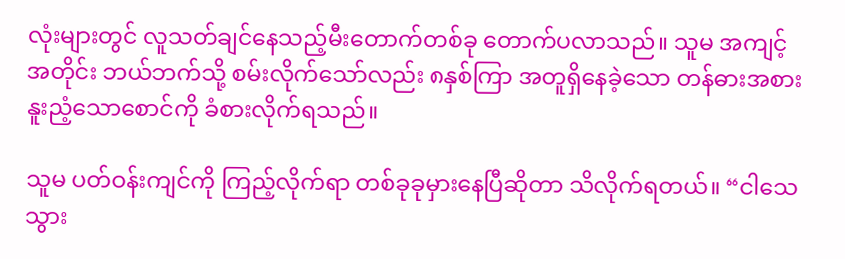လုံးများတွင် လူသတ်ချင်နေသည့်မီးတောက်တစ်ခု တောက်ပလာသည်။ သူမ အကျင့်အတိုင်း ဘယ်ဘက်သို့ စမ်းလိုက်သော်လည်း ၈နှစ်ကြာ အတူရှိနေခဲ့သော တန်ဓားအစား နူးညံ့သောစောင်ကို ခံစားလိုက်ရသည်။

သူမ ပတ်ဝန်းကျင်ကို ကြည့်လိုက်ရာ တစ်ခုခုမှားနေပြီဆိုတာ သိလိုက်ရတယ်။ “ငါသေသွား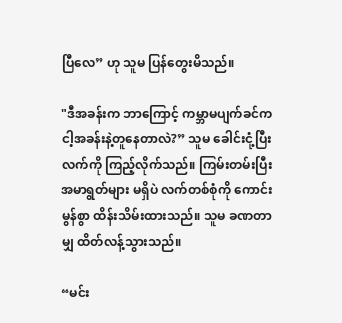ပြီလေ” ဟု သူမ ပြန်တွေးမိသည်။

"ဒီအခန်းက ဘာကြောင့် ကမ္ဘာမပျက်ခင်က ငါ့အခန်းနဲ့တူနေတာလဲ?” သူမ ခေါင်းငုံ့ပြီး လက်ကို ကြည့်လိုက်သည်။ ကြမ်းတမ်းပြီး အမာရွတ်များ မရှိပဲ လက်တစ်စုံကို ကောင်းမွန်စွာ ထိန်းသိမ်းထားသည်။ သူမ ခဏတာမျှ ထိတ်လန့်သွားသည်။

“မင်း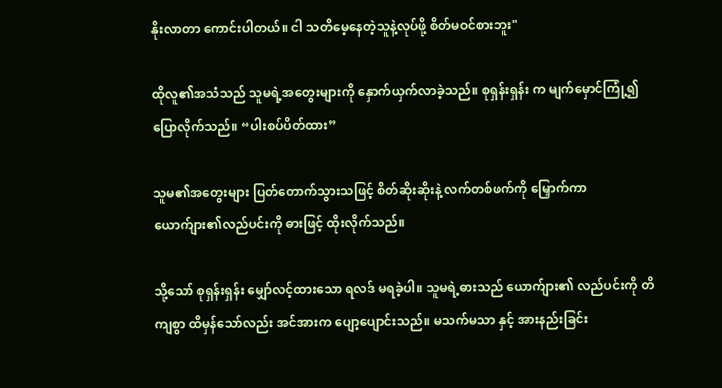နိုးလာတာ ကောင်းပါတယ်။ ငါ သတိမေ့နေတဲ့သူနဲ့လုပ်ဖို့ စိတ်မဝင်စားဘူး"

ထိုလူ၏အသံသည် သူမရဲ့အတွေးများကို နှောက်ယှက်လာခဲ့သည်။ စုရှန်းရှန်း က မျက်မှောင်ကြုံ့၍ ပြောလိုက်သည်။ “ပါးစပ်ပိတ်ထား”

သူမ၏အတွေးများ ပြတ်တောက်သွားသဖြင့် စိတ်ဆိုးဆိုးနဲ့ လက်တစ်ဖက်ကို မြှောက်ကာ ယောက်ျား၏လည်ပင်းကို ဓားဖြင့် ထိုးလိုက်သည်။

သို့သော် စုရှန်းရှန်း မျှော်လင့်ထားသော ရလဒ် မရခဲ့ပါ။ သူမရဲ့ဓားသည် ယောက်ျား၏ လည်ပင်းကို တိကျစွာ ထိမှန်သော်လည်း အင်အားက ပျော့ပျောင်းသည်။ မသက်မသာ နှင့် အားနည်းခြင်း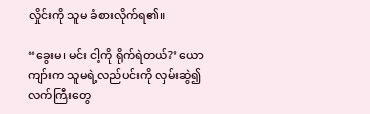လှိုင်းကို သူမ ခံစားလိုက်ရ၏။

“ခွေးမ၊ မင်း ငါ့ကို ရိုက်ရဲတယ်?’ ယောကျာ်းက သူမရဲ့လည်ပင်းကို လှမ်းဆွဲ၍ လက်ကြီးတွေ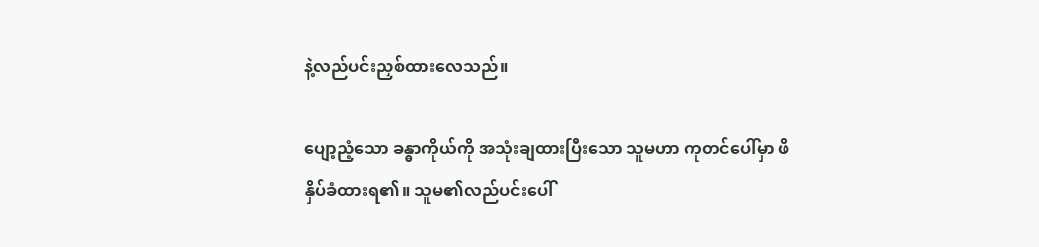နဲ့လည်ပင်းညှစ်ထားလေသည်။

ပျော့ညံ့သော ခန္ဓာကိုယ်ကို အသုံးချထားပြီးသော သူမဟာ ကုတင်ပေါ်မှာ ဖိနှိပ်ခံထားရ၏။ သူမ၏လည်ပင်းပေါ်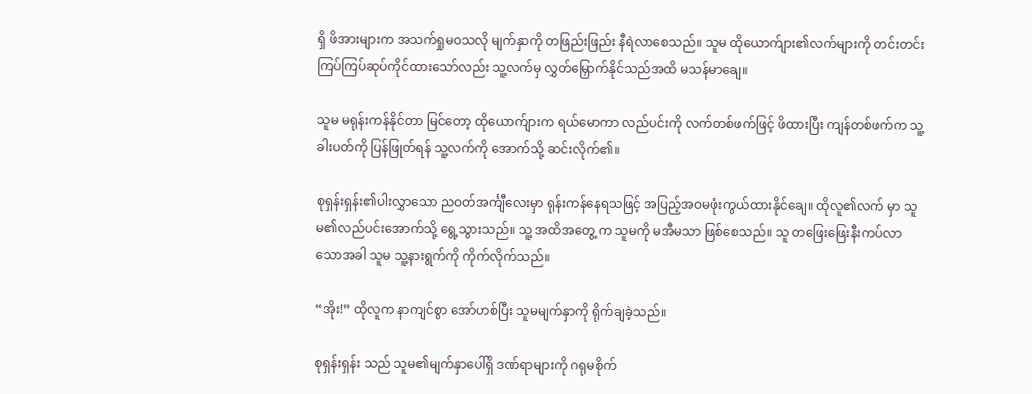ရှိ ဖိအားများက အသက်ရှုမဝသလို မျက်နှာကို တဖြည်းဖြည်း နီရဲလာစေသည်။ သူမ ထိုယောက်ျား၏လက်များကို တင်းတင်းကြပ်ကြပ်ဆုပ်ကိုင်ထားသော်လည်း သူ့လက်မှ လွှတ်မြှောက်နိုင်သည်အထိ မသန်မာချေ။

သူမ မရုန်းကန်နိုင်တာ မြင်တော့ ထိုယောက်ျားက ရယ်မောကာ လည်ပင်းကို လက်တစ်ဖက်ဖြင့် ဖိထားပြီး ကျန်တစ်ဖက်က သူ့ခါးပတ်ကို ပြန်ဖြုတ်ရန် သူ့လက်ကို အောက်သို့ ဆင်းလိုက်၏။

စုရှန်းရှန်း၏ပါးလွှာသော ညဝတ်အင်္ကျီလေးမှာ ရုန်းကန်နေရသဖြင့် အပြည့်အဝမဖုံးကွယ်ထားနိုင်ချေ။ ထိုလူ၏လက် မှာ သူမ၏လည်ပင်းအောက်သို့ ရွေ့သွားသည်။ သူ့ အထိအတွေ့ က သူမကို မအီမသာ ဖြစ်စေသည်။ သူ တဖြေးဖြေးနီးကပ်လာသောအခါ သူမ သူ့နားရွက်ကို ကိုက်လိုက်သည်။

“အိုး!” ထိုလူက နာကျင်စွာ အော်ဟစ်ပြီး သူမမျက်နှာကို ရိုက်ချခဲ့သည်။

စုရှန်းရှန်း သည် သူမ၏မျက်နှာပေါ်ရှိ ဒဏ်ရာများကို ဂရုမစိုက်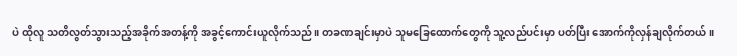ပဲ ထိုလူ သတိလွတ်သွားသည့်အခိုက်အတန့်ကို အခွင့်ကောင်းယူလိုက်သည်။ တခဏချင်းမှာပဲ သူမခြေထောက်တွေကို သူ့လည်ပင်းမှာ ပတ်ပြီး အောက်ကိုလှန်ချလိုက်တယ်။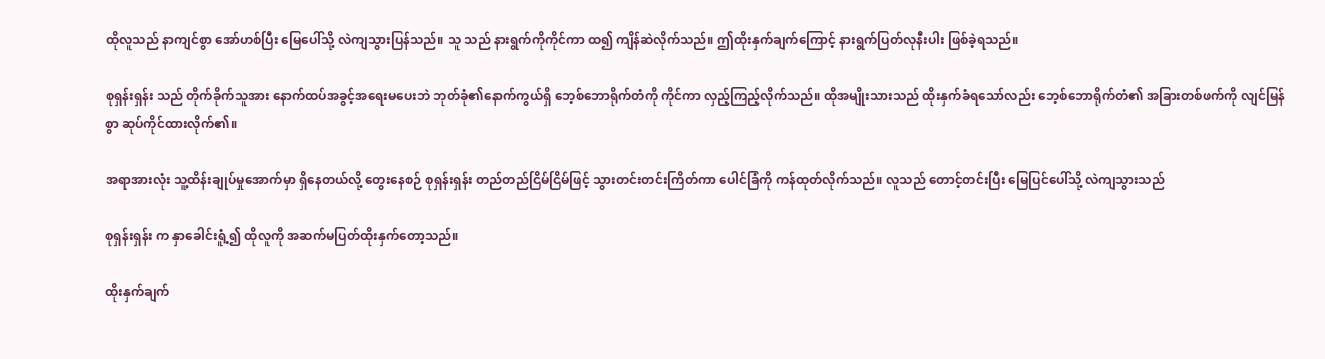ထိုလူသည် နာကျင်စွာ အော်ဟစ်ပြီး မြေပေါ်သို့ လဲကျသွားပြန်သည်။ သူ သည် နားရွက်ကိုကိုင်ကာ ထ၍ ကျိန်ဆဲလိုက်သည်။ ဤထိုးနှက်ချက်ကြောင့် နားရွက်ပြတ်လုနီးပါး ဖြစ်ခဲ့ရသည်။

စုရှန်းရှန်း သည် တိုက်ခိုက်သူအား နောက်ထပ်အခွင့်အရေးမပေးဘဲ ဘုတ်ခုံ၏နောက်ကွယ်ရှိ ဘေ့စ်ဘောရိုက်တံကို ကိုင်ကာ လှည့်ကြည့်လိုက်သည်။ ထိုအမျိုးသားသည် ထိုးနှက်ခံရသော်လည်း ဘေ့စ်ဘောရိုက်တံ၏ အခြားတစ်ဖက်ကို လျင်မြန်စွာ ဆုပ်ကိုင်ထားလိုက်၏။

အရာအားလုံး သူ့ထိန်းချုပ်မှုအောက်မှာ ရှိနေတယ်လို့ တွေးနေစဉ် စုရှန်းရှန်း တည်တည်ငြိမ်ငြိမ်ဖြင့် သွားတင်းတင်းကြိတ်ကာ ပေါင်ခြံကို ကန်ထုတ်လိုက်သည်။ လူသည် တောင့်တင်းပြီး မြေပြင်ပေါ်သို့ လဲကျသွားသည်

စုရှန်းရှန်း က နှာခေါင်းရူံ့၍ ထိုလူကို အဆက်မပြတ်ထိုးနှက်တော့သည်။

ထိုးနှက်ချက်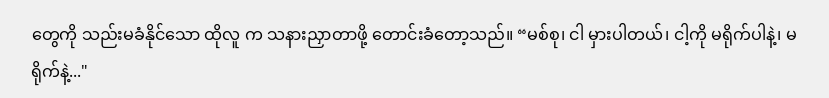တွေကို သည်းမခံနိုင်သော ထိုလူ က သနားညှာတာဖို့ တောင်းခံတော့သည်။ “မစ်စု၊ ငါ မှားပါတယ်၊ ငါ့ကို မရိုက်ပါနဲ့၊ မရိုက်နဲ့..."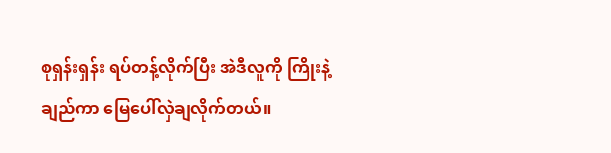စုရှန်းရှန်း ရပ်တန့်လိုက်ပြီး အဲဒီလူကို ကြိုးနဲ့ချည်ကာ မြေပေါ်လှဲချလိုက်တယ်။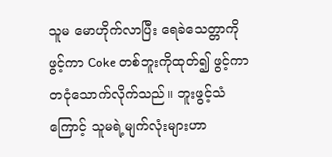သူမ မောဟိုက်လာပြီး ရေခဲသေတ္တာကိုဖွင့်ကာ Coke တစ်ဘူးကိုထုတ်၍ ဖွင့်ကာ တငုံသောက်လိုက်သည်။ ဘူးဖွင့်သံကြောင့် သူမရဲ့မျက်လုံးများဟာ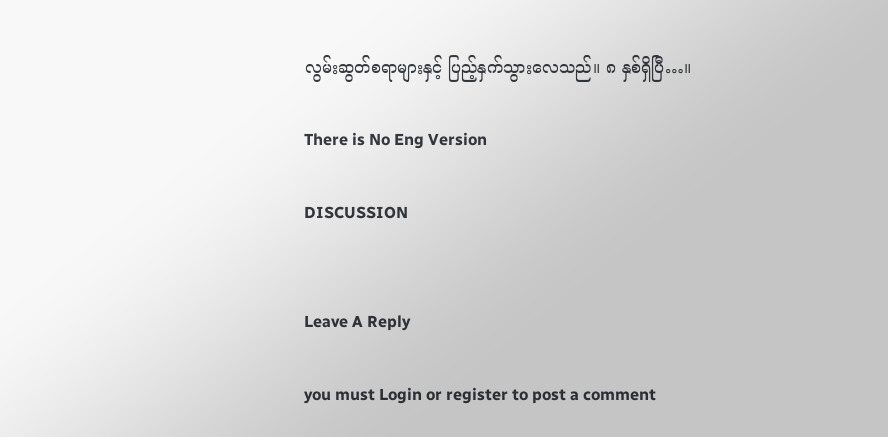လွမ်းဆွတ်စရာများနှင့် ပြည့်နှက်သွားလေသည်။ ၈ နှစ်ရှိပြီ…။

There is No Eng Version

DISCUSSION


Leave A Reply

you must Login or register to post a comment